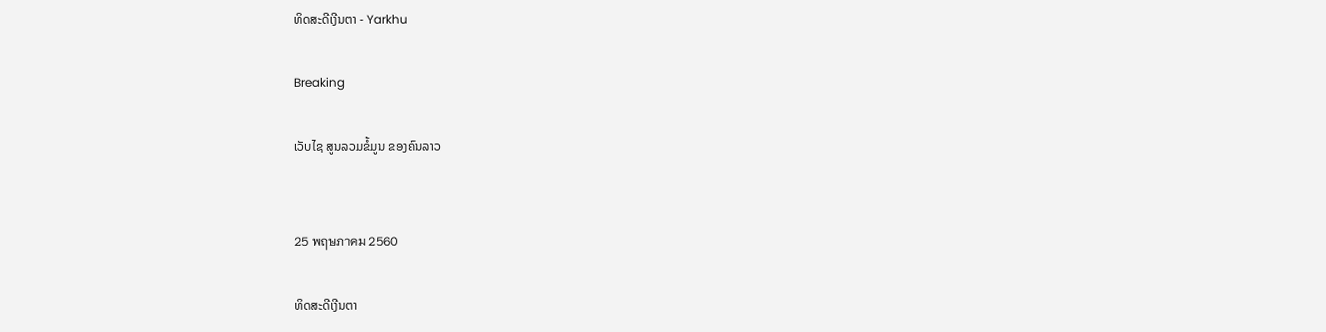ທິດສະດີເງີນຕາ - Yarkhu

Breaking

ເວັບໄຊ ສູນລວມຂໍ້ມູນ ຂອງຄົນລາວ


25 พฤษภาคม 2560

ທິດສະດີເງີນຕາ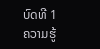ບົດທີ 1
ຄວາມຮູ້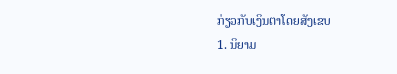ກ່ຽວກັບເງິນຕາໂດຍສັງເຂບ
1. ນິຍາມ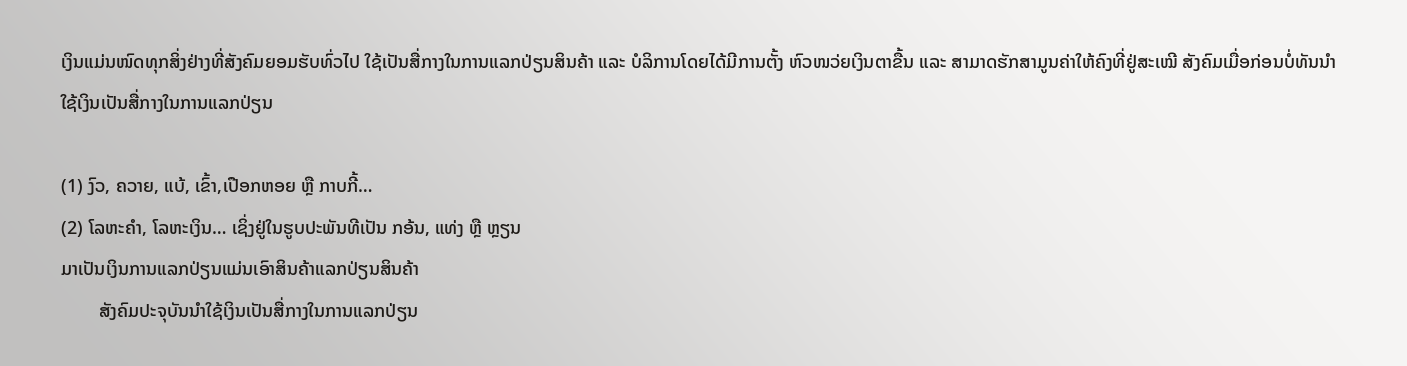ເງິນແມ່ນໜົດທຸກສິ່ງຢ່າງທີ່ສັງຄົມຍອມຮັບທົ່ວໄປ ໃຊ້ເປັນສື່ກາງໃນການແລກປ່ຽນສິນຄ້າ ແລະ ບໍລິການໂດຍໄດ້ມີການຕັ້ງ ຫົວໜວ່ຍເງິນຕາຂື້ນ ແລະ ສາມາດຮັກສາມູນຄ່າໃຫ້ຄົງທີ່ຢູ່ສະເໝີ ສັງຄົມເມື່ອກ່ອນບໍ່ທັນນຳໃຊ້ເງິນເປັນສື່ກາງໃນການແລກປ່ຽນ

(1) ງົວ, ຄວາຍ, ແບ້, ເຂົ້າ,ເປືອກຫອຍ ຫຼື ກາບກີ້…
(2) ໂລຫະຄຳ, ໂລຫະເງິນ… ເຊິ່ງຢູ່ໃນຮູບປະພັນທີເປັນ ກອ້ນ, ແທ່ງ ຫຼື ຫຼຽນ
ມາເປັນເງິນການແລກປ່ຽນແມ່ນເອົາສິນຄ້າແລກປ່ຽນສິນຄ້າ
        ສັງຄົມປະຈຸບັນນຳໃຊ້ເງິນເປັນສື່ກາງໃນການແລກປ່ຽນ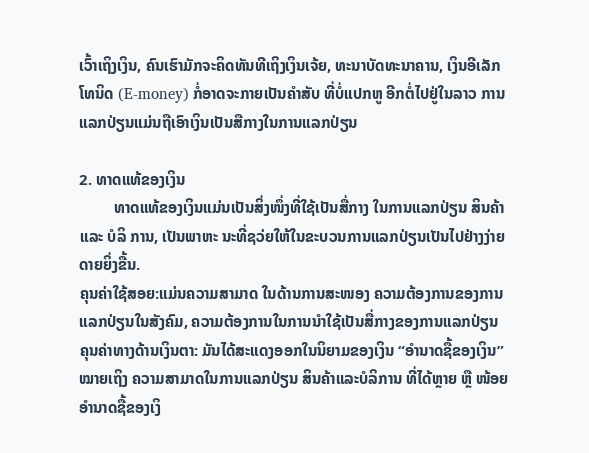ເວົ້າເຖິງເງິນ, ຄົນເຮົາມັກຈະຄິດທັນທີເຖິງເງິນເຈ້ຍ, ທະນາບັດທະນາຄານ, ເງິນອີເລັກໂທນິດ (E-money) ກໍ່ອາດຈະກາຍເປັນຄໍາສັບ ທີ່ບໍ່ແປກຫູ ອີກຕໍ່ໄປຢູ່ໃນລາວ ການແລກປ່ຽນແມ່ນຖືເອົາເງິນເປັນສືກາງໃນການແລກປ່ຽນ

2. ທາດແທ້ຂອງເງິນ
         ທາດແທ້ຂອງເງິນແມ່ນເປັນສິ່ງໜຶ່ງທີ່ໃຊ້ເປັນສື່ກາງ ໃນການແລກປ່ຽນ ສິນຄ້າ ແລະ ບໍລິ ການ, ເປັນພາຫະ ນະທີ່ຊວ່ຍໃຫ້ໃນຂະບວນການແລກປ່ຽນເປັນໄປຢ່າງງ່າຍດາຍຍິ່ງຂື້ນ.
ຄຸນຄ່າໃຊ້ສອຍ:ແມ່ນຄວາມສາມາດ ໃນດ້ານການສະໜອງ ຄວາມຕ້ອງການຂອງການ ແລກປ່ຽນໃນສັງຄົມ, ຄວາມຕ້ອງການໃນການນຳໃຊ້ເປັນສື່ກາງຂອງການແລກປ່ຽນ
ຄຸນຄ່າທາງດ້ານເງິນຕາ: ມັນໄດ້ສະແດງອອກໃນນິຍາມຂອງເງິນ “ອຳນາດຊື້ຂອງເງິນ” ໝາຍເຖິງ ຄວາມສາມາດໃນການແລກປ່ຽນ ສິນຄ້າແລະບໍລິການ ທີ່ໄດ້ຫຼາຍ ຫຼື ໜ້ອຍ
ອຳນາດຊື້ຂອງເງິ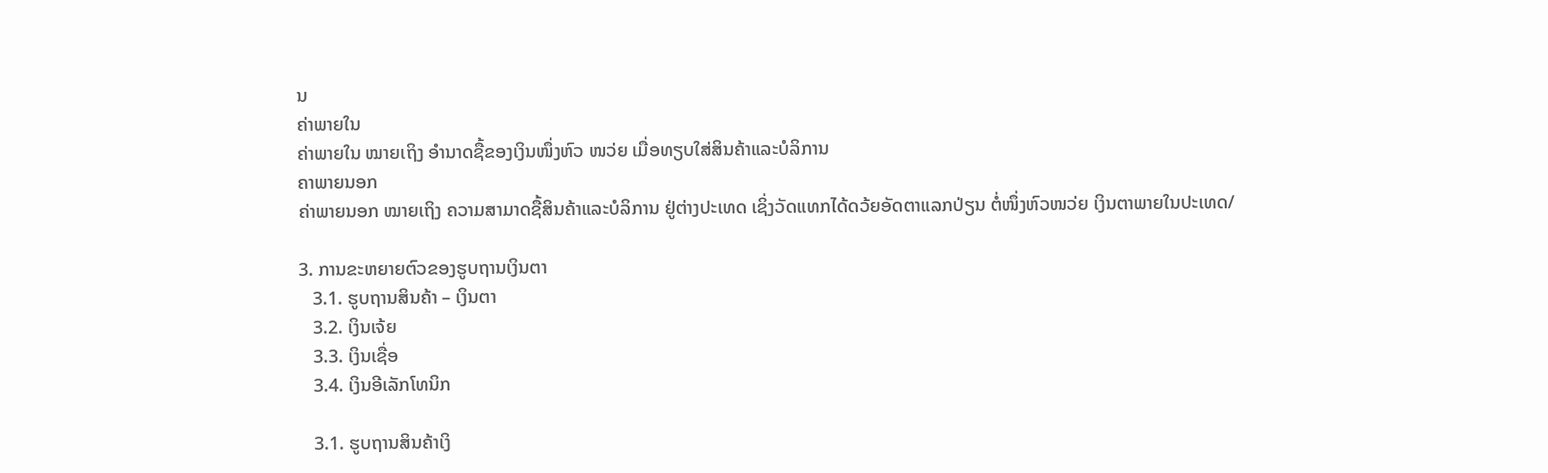ນ
ຄ່າພາຍໃນ
ຄ່າພາຍໃນ ໝາຍເຖິງ ອຳນາດຊື້ຂອງເງິນໜຶ່ງຫົວ ໜວ່ຍ ເມື່ອທຽບໃສ່ສິນຄ້າແລະບໍລິການ
ຄາພາຍນອກ
ຄ່າພາຍນອກ ໝາຍເຖິງ ຄວາມສາມາດຊື້ສິນຄ້າແລະບໍລິການ ຢູ່ຕ່າງປະເທດ ເຊິ່ງວັດແທກໄດ້ດວ້ຍອັດຕາແລກປ່ຽນ ຕໍ່ໜຶ່ງຫົວໜວ່ຍ ເງິນຕາພາຍໃນປະເທດ/

3. ການຂະຫຍາຍຕົວຂອງຮູບຖານເງິນຕາ
   3.1. ຮູບຖານສິນຄ້າ – ເງິນຕາ
   3.2. ເງິນເຈ້ຍ
   3.3. ເງິນເຊື່ອ
   3.4. ເງິນອີເລັກໂທນິກ

   3.1. ຮູບຖານສິນຄ້າເງິ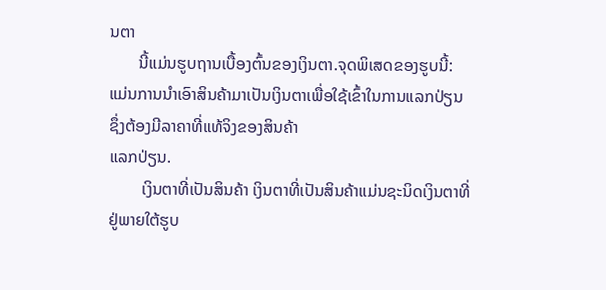ນຕາ
       ນີ້ແມ່ນຮູບຖານເບື້ອງຕົ້ນຂອງເງິນຕາ.ຈຸດພິເສດຂອງຮູບນີ້: ແມ່ນການນຳເອົາສິນຄ້າມາເປັນເງິນຕາເພື່ອໃຊ້ເຂົ້າໃນການແລກປ່ຽນ ຊຶ່ງຕ້ອງມີລາຄາທີ່ແທ້ຈິງຂອງສິນຄ້າ
ແລກປ່ຽນ.
        ເງິນຕາທີ່ເປັນສິນຄ້າ ເງິນຕາທີ່ເປັນສິນຄ້າແມ່ນຊະນິດເງິນຕາທີ່ຢູ່ພາຍໃຕ້ຮູບ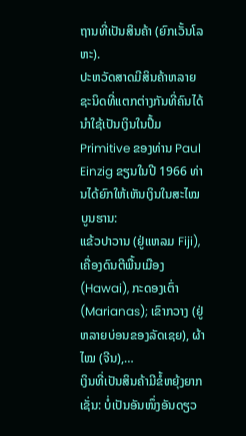ຖານທີ່ເປັນສິນຄ້າ (ຍົກເວັ້ນໂລຫະ).
ປະຫວັດສາດມີສິນຄ້າຫລາຍຊະນິດທີ່ແຕກຕ່າງກັນທີ່ຄົນໄດ້ນຳໃຊ້ເປັນເງິນໃນປຶ້ມ Primitive ຂອງທ່ານ Paul Einzig ຂຽນໃນປີ 1966 ທ່ານໄດ້ຍົກໃຫ້ເຫັນເງິນໃນສະໄໝບູນຮານ:
ແຂ້ວປາວານ (ຢູ່ແຫລມ Fiji), ເຄື່ອງດົນຕີພື້ນເມືອງ (Hawai), ກະດອງເຕົ່າ (Marianas); ເຂົາກວາງ (ຢູ່ຫລາຍບ່ອນຂອງລັດເຊຍ), ຜ້າໄໝ (ຈີນ),…
ເງິນທີ່ເປັນສິນຄ້າມີຂໍ້ຫຍຸ້ງຍາກເຊັ່ນ: ບໍ່ເປັນອັນໜຶ່ງອັນດຽວ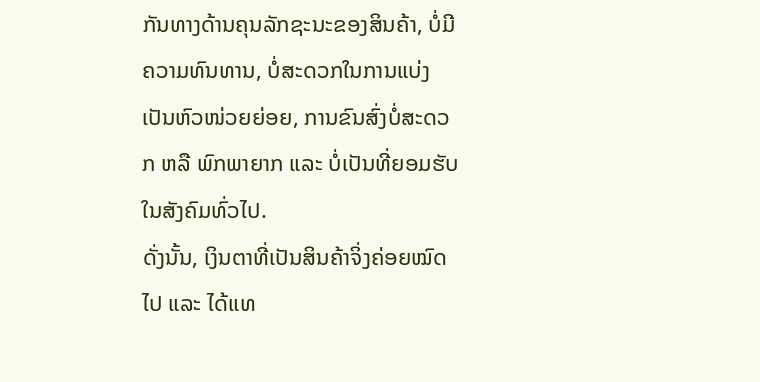ກັນທາງດ້ານຄຸນລັກຊະນະຂອງສິນຄ້າ, ບໍ່ມີຄວາມທົນທານ, ບໍ່ສະດວກໃນການແບ່ງເປັນຫົວໜ່ວຍຍ່ອຍ, ການຂົນສົ່ງບໍ່ສະດວກ ຫລື ພົກພາຍາກ ແລະ ບໍ່ເປັນທີ່ຍອມຮັບໃນສັງຄົມທົ່ວໄປ.
ດັ່ງນັ້ນ, ເງິນຕາທີ່ເປັນສິນຄ້າຈິ່ງຄ່ອຍໝົດໄປ ແລະ ໄດ້ແທ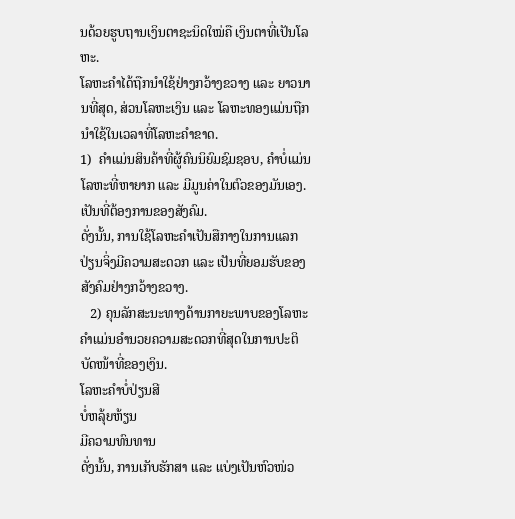ນດ້ວຍຮູບຖານເງິນຕາຊະນິດໃໝ່ຄື ເງິນຕາທີ່ເປັນໂລຫະ.
ໂລຫະຄຳໄດ້ຖືກນຳໃຊ້ຢ່າງກວ້າງຂວາງ ແລະ ຍາວນານທີ່ສຸດ, ສ່ວນໂລຫະເງິນ ແລະ ໂລຫະທອງແມ່ນຖືກນຳໃຊ້ໃນເວລາທີ່ໂລຫະຄຳຂາດ.
1)  ຄຳແມ່ນສິນຄ້າທີ່ຜູ້ຄົນນິຍົມຊົມຊອບ, ຄຳບໍ່ແມ່ນໂລຫະທີ່ຫາຍາກ ແລະ ມີມູນຄ່າໃນຕົວຂອງມັນເອງ. ເປັນທີ່ຕ້ອງການຂອງສັງຄົມ.
ດັ່ງນັ້ນ, ການໃຊ້ໂລຫະຄຳເປັນສືກາງໃນການແລກປ່ຽນຈິ່ງມີຄວາມສະດວກ ແລະ ເປັນທີ່ຍອມຮັບຂອງສັງຄົມຢ່າງກວ້າງຂວາງ.
   2) ຄຸນລັກສະນະທາງດ້ານກາຍະພາບຂອງໂລຫະຄຳແມ່ນອຳນວຍຄວາມສະດວກທີ່ສຸດໃນການປະຕິບັດໜ້າທີ່ຂອງເງິນ.
ໂລຫະຄຳບໍ່ປ່ຽນສີ
ບໍ່ຫລຸ້ຍຫ້ຽນ
ມີຄວາມທົນທານ
ດັ່ງນັ້ນ, ການເກັບຮັກສາ ແລະ ແບ່ງເປັນຫົວໜ່ວ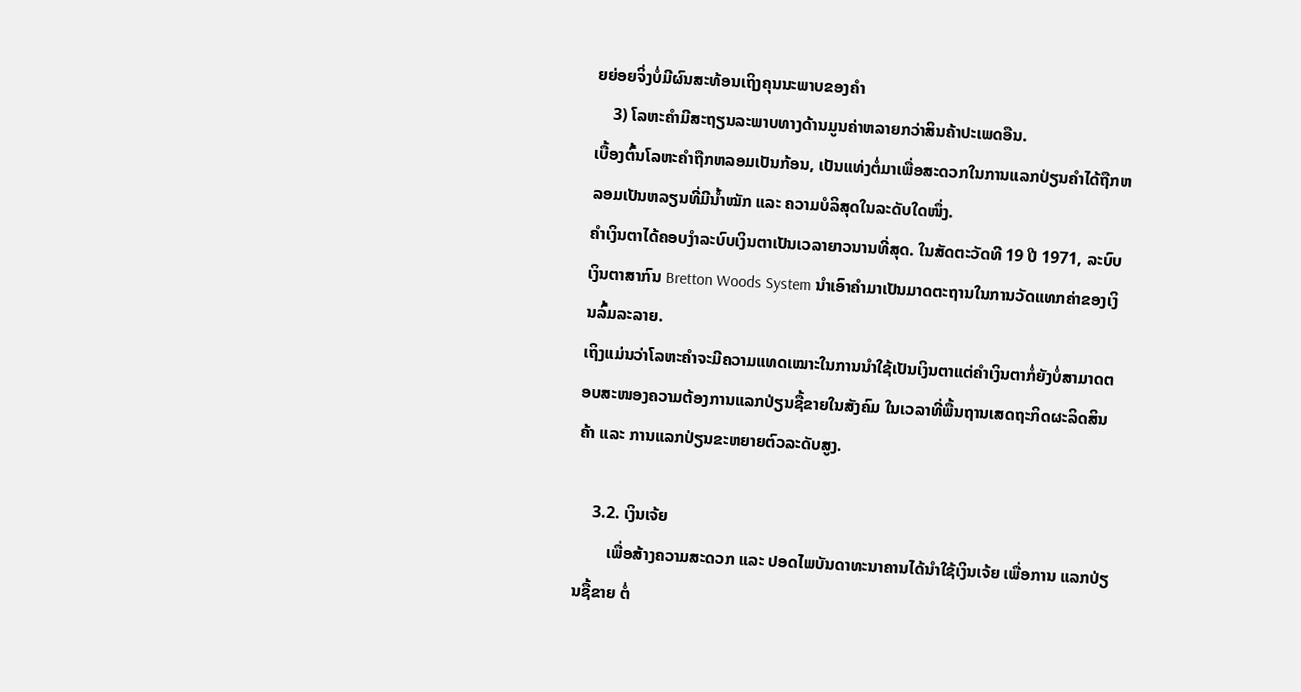ຍຍ່ອຍຈິ່ງບໍ່ມີຜົນສະທ້ອນເຖິງຄຸນນະພາບຂອງຄຳ
    3) ໂລຫະຄຳມີສະຖຽນລະພາບທາງດ້ານມູນຄ່າຫລາຍກວ່າສິນຄ້າປະເພດອືນ.
ເບື້ອງຕົ້ນໂລຫະຄຳຖືກຫລອມເປັນກ້ອນ, ເປັນແທ່ງຕໍ່ມາເພື່ອສະດວກໃນການແລກປ່ຽນຄຳໄດ້ຖືກຫລອມເປັນຫລຽນທີ່ມີນ້ຳໝັກ ແລະ ຄວາມບໍລິສຸດໃນລະດັບໃດໜຶ່ງ.
ຄຳເງິນຕາໄດ້ຄອບງຳລະບົບເງິນຕາເປັນເວລາຍາວນານທີ່ສຸດ. ໃນສັດຕະວັດທີ 19 ປີ 1971, ລະບົບເງິນຕາສາກົນ Bretton Woods System ນຳເອົາຄຳມາເປັນມາດຕະຖານໃນການວັດແທກຄ່າຂອງເງິນລົ້ມລະລາຍ.
ເຖິງແມ່ນວ່າໂລຫະຄຳຈະມີຄວາມແທດເໝາະໃນການນຳໃຊ້ເປັນເງິນຕາແຕ່ຄຳເງິນຕາກໍ່ຍັງບໍ່ສາມາດຕອບສະໜອງຄວາມຕ້ອງການແລກປ່ຽນຊື້ຂາຍໃນສັງຄົມ ໃນເວລາທີ່ພື້ນຖານເສດຖະກິດຜະລິດສິນຄ້າ ແລະ ການແລກປ່ຽນຂະຫຍາຍຕົວລະດັບສູງ.

    3.2. ເງິນເຈ້ຍ
        ເພື່ອສ້າງຄວາມສະດວກ ແລະ ປອດໄພບັນດາທະນາຄານໄດ້ນຳໃຊ້ເງິນເຈ້ຍ ເພື່ອການ ແລກປ່ຽນຊື້ຂາຍ ຕໍ່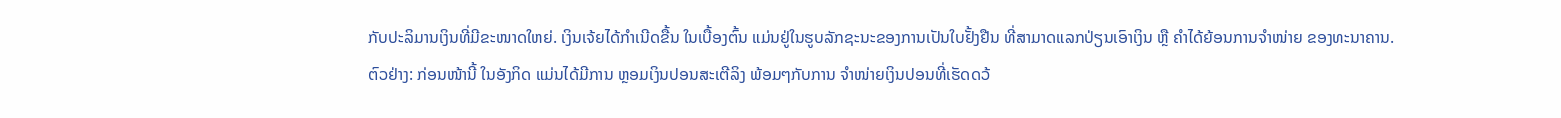ກັບປະລິມານເງິນທີ່ມີຂະໜາດໃຫຍ່. ເງິນເຈ້ຍໄດ້ກຳເນີດຂື້ນ ໃນເບື້ອງຕົ້ນ ແມ່ນຢູ່ໃນຮູບລັກຊະນະຂອງການເປັນໃບຢັ້ງຢືນ ທີ່ສາມາດແລກປ່ຽນເອົາເງິນ ຫຼື ຄຳໄດ້ຍ້ອນການຈຳໜ່າຍ ຂອງທະນາຄານ.
ຕົວຢ່າງ: ກ່ອນໜ້ານີ້ ໃນອັງກິດ ແມ່ນໄດ້ມີການ ຫຼອມເງິນປອນສະເຕີລິງ ພ້ອມໆກັບການ ຈຳໜ່າຍເງິນປອນທີ່ເຮັດດວ້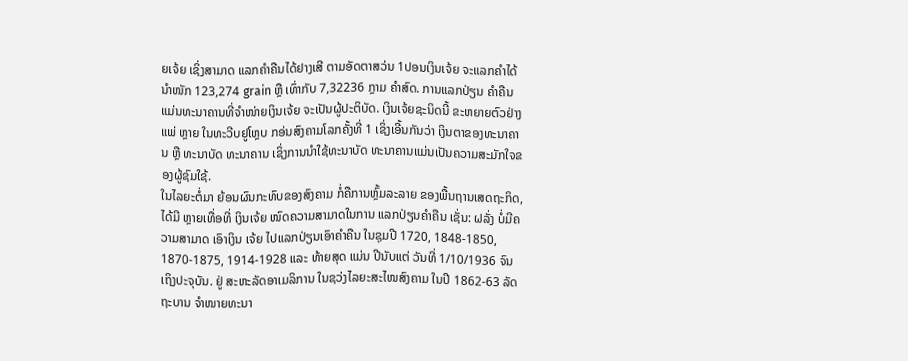ຍເຈ້ຍ ເຊິ່ງສາມາດ ແລກຄຳຄືນໄດ້ຢາງເສີ ຕາມອັດຕາສວ່ນ 1ປອນເງິນເຈ້ຍ ຈະແລກຄຳໄດ້ ນຳໜັກ 123,274 grain ຫຼື ເທົ່າກັບ 7,32236 ກຼາມ ຄຳສົດ. ການແລກປ່ຽນ ຄຳຄືນ ແມ່ນທະນາຄານທີ່ຈຳໜ່າຍເງິນເຈ້ຍ ຈະເປັນຜູ້ປະຕິບັດ. ເງິນເຈ້ຍຊະນິດນີ້ ຂະຫຍາຍຕົວຢ່າງແພ່ ຫຼາຍ ໃນທະວີບຢູໂຫຼບ ກອ່ນສົງຄາມໂລກຄັ້ງທີ່ 1 ເຊິ່ງເອີ້ນກັນວ່າ ເງິນຕາຂອງທະນາຄານ ຫຼື ທະນາບັດ ທະນາຄານ ເຊິ່ງການນຳໃຊ້ທະນາບັດ ທະນາຄານແມ່ນເປັນຄວາມສະມັກໃຈຂອງຜູ້ຊົມໃຊ້.
ໃນໄລຍະຕໍ່ມາ ຍ້ອນຜົນກະທົບຂອງສົງຄາມ ກໍ່ຄືການຫຼົ້ມລະລາຍ ຂອງພື້ນຖານເສດຖະກິດ, ໄດ້ມີ ຫຼາຍເທື່ອທີ່ ເງິນເຈ້ຍ ໜົດຄວາມສາມາດໃນການ ແລກປ່ຽນຄຳຄືນ ເຊັ່ນ: ຝລັ່ງ ບໍ່ມີຄວາມສາມາດ ເອົາເງິນ ເຈ້ຍ ໄປແລກປ່ຽນເອົາຄຳຄືນ ໃນຊຸມປີ 1720, 1848-1850, 1870-1875, 1914-1928 ແລະ ທ້າຍສຸດ ແມ່ນ ປີນັບແຕ່ ວັນທີ່ 1/10/1936 ຈົນເຖິງປະຈຸບັນ. ຢູ່ ສະຫະລັດອາເມລິການ ໃນຊວ່ງໄລຍະສະໄໜສົງຄາມ ໃນປີ 1862-63 ລັດຖະບານ ຈຳໜາຍທະນາ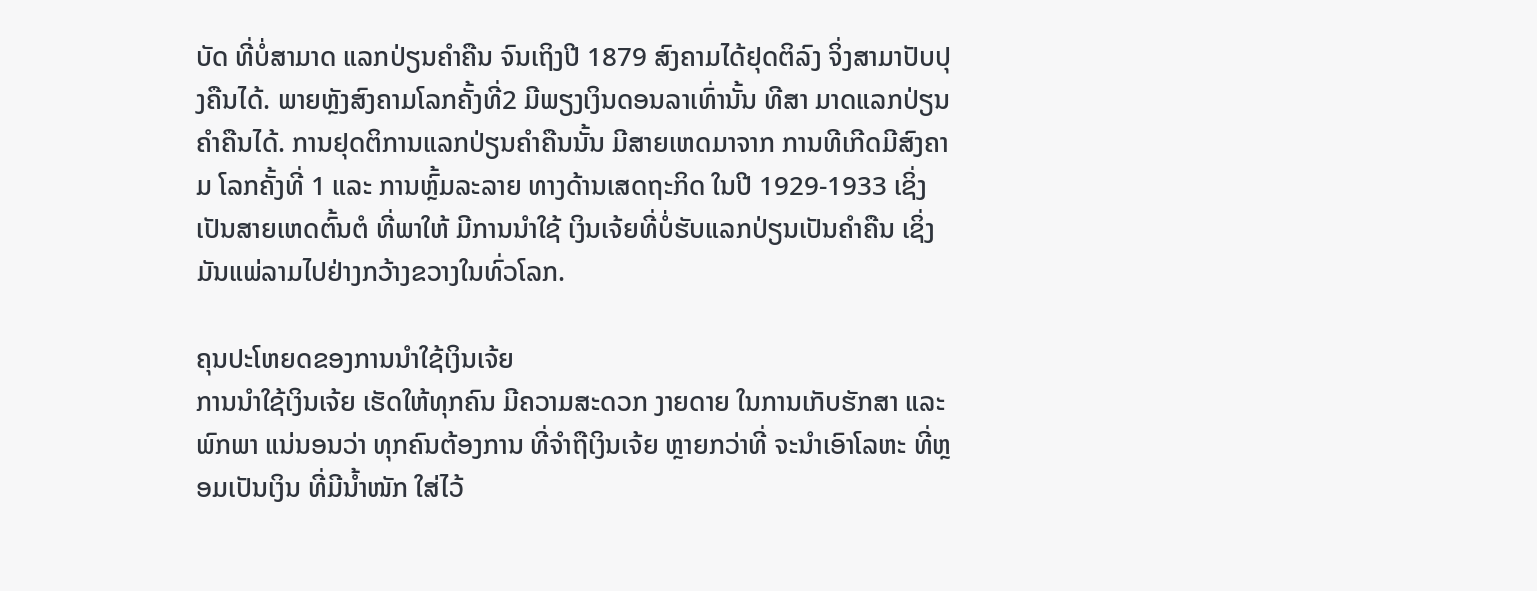ບັດ ທີ່ບໍ່ສາມາດ ແລກປ່ຽນຄຳຄືນ ຈົນເຖິງປີ 1879 ສົງຄາມໄດ້ຢຸດຕິລົງ ຈິ່ງສາມາປັບປຸງຄືນໄດ້. ພາຍຫຼັງສົງຄາມໂລກຄັ້ງທີ່2 ມີພຽງເງິນດອນລາເທົ່ານັ້ນ ທີສາ ມາດແລກປ່ຽນຄຳຄືນໄດ້. ການຢຸດຕິການແລກປ່ຽນຄຳຄືນນັ້ນ ມີສາຍເຫດມາຈາກ ການທີເກີດມີສົງຄາມ ໂລກຄັ້ງທີ່ 1 ແລະ ການຫຼົ້ມລະລາຍ ທາງດ້ານເສດຖະກິດ ໃນປີ 1929-1933 ເຊິ່ງເປັນສາຍເຫດຕົ້ນຕໍ ທີ່ພາໃຫ້ ມີການນຳໃຊ້ ເງິນເຈ້ຍທີ່ບໍ່ຮັບແລກປ່ຽນເປັນຄຳຄືນ ເຊິ່ງມັນແພ່ລາມໄປຢ່າງກວ້າງຂວາງໃນທົ່ວໂລກ.

ຄຸນປະໂຫຍດຂອງການນຳໃຊ້ເງິນເຈ້ຍ
ການນຳໃຊ້ເງິນເຈ້ຍ ເຮັດໃຫ້ທຸກຄົນ ມີຄວາມສະດວກ ງາຍດາຍ ໃນການເກັບຮັກສາ ແລະ ພົກພາ ແນ່ນອນວ່າ ທຸກຄົນຕ້ອງການ ທີ່ຈຳຖືເງິນເຈ້ຍ ຫຼາຍກວ່າທີ່ ຈະນຳເອົາໂລຫະ ທີ່ຫຼອມເປັນເງິນ ທີ່ມີນໍ້າໜັກ ໃສ່ໄວ້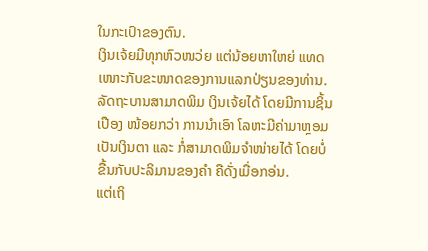ໃນກະເປົາຂອງຕົນ.
ເງິນເຈ້ຍມີທຸກຫົວໜວ່ຍ ແຕ່ນ້ອຍຫາໃຫຍ່ ແທດເໜາະກັບຂະໜາດຂອງການແລກປ່ຽນຂອງທ່ານ.
ລັດຖະບານສາມາດພິມ ເງິນເຈ້ຍໄດ້ ໂດຍມີການຊິ້ນເປືອງ ໜ້ອຍກວ່າ ການນຳເອົາ ໂລຫະມີຄ່າມາຫຼອມເປັນເງິນຕາ ແລະ ກໍ່ສາມາດພິມຈຳໜ່າຍໄດ້ ໂດຍບໍ່ຂື້ນກັບປະລິມານຂອງຄຳ ຄືດັ່ງເມື່ອກອ່ນ.
ແຕ່ເຖິ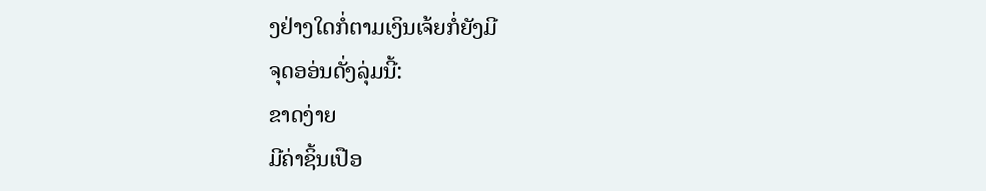ງຢ່າງໃດກໍ່ຕາມເງິນເຈ້ຍກໍ່ຍັງມີ
ຈຸດອອ່ນດັ່ງລຸ່ມນີ້:
ຂາດງ່າຍ
ມີຄ່າຊິ້ນເປືອ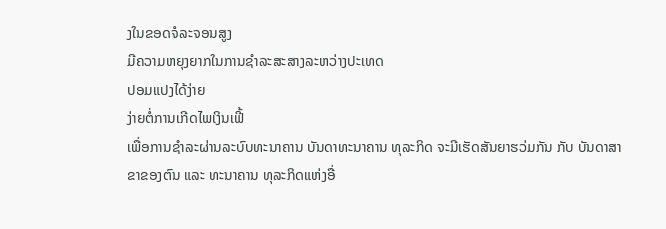ງໃນຂອດຈໍລະຈອນສູງ
ມີຄວາມຫຍຸງຍາກໃນການຊຳລະສະສາງລະຫວ່າງປະເທດ
ປອມແປງໄດ້ງ່າຍ
ງ່າຍຕໍ່ການເກີດໄພເງິນເຟີ້
ເພື່ອການຊຳລະຜ່ານລະບົບທະນາຄານ ບັນດາທະນາຄານ ທຸລະກິດ ຈະມີເຮັດສັນຍາຮວ່ມກັນ ກັບ ບັນດາສາຂາຂອງຕົນ ແລະ ທະນາຄານ ທຸລະກິດແຫ່ງອື່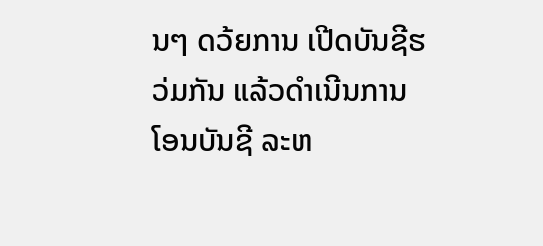ນໆ ດວ້ຍການ ເປີດບັນຊີຮວ່ມກັນ ແລ້ວດຳເນີນການ ໂອນບັນຊີ ລະຫ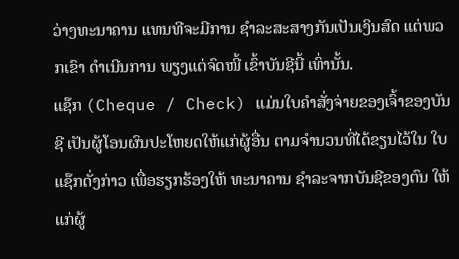ວ່າງທະນາຄານ ແທນທີຈະມີການ ຊຳລະສະສາງກັນເປັນເງິນສົດ ແຕ່ພວກເຂົາ ດຳເນີນການ ພຽງແຕ່ຈົດໜີ້ ເຂົ້າບັນຊີນີ້ ເທົ່ານັ້ນ.
ແຊ໊ກ (Cheque / Check) ແມ່ນໃບຄຳສັ່ງຈ່າຍຂອງເຈົ້າຂອງບັນຊີ ເປັນຜູ້ໂອນຜົນປະໂຫຍດໃຫ້ແກ່ຜູ້ອື່ນ ຕາມຈຳນວນທີ່ໄດ້ຂຽນໄວ້ໃນ ໃບແຊ໊ກດັ່ງກ່າວ ເພື່ອຮຽກຮ້ອງໃຫ້ ທະນາຄານ ຊຳລະຈາກບັນຊີຂອງຕົນ ໃຫ້ແກ່ຜູ້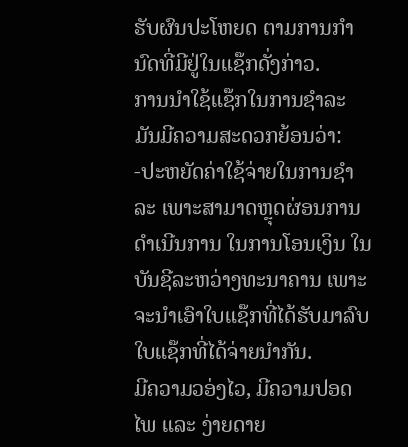ຮັບຜົນປະໂຫຍດ ຕາມການກຳນົດທີ່ມີຢູ່ໃນແຊ໊ກດັ່ງກ່າວ.
ການນຳໃຊ້ແຊ໊ກໃນການຊຳລະ ມັນມີຄວາມສະດວກຍ້ອນວ່າ:
-ປະຫຍັດຄ່າໃຊ້ຈ່າຍໃນການຊຳລະ ເພາະສາມາດຫຼຸດຜ່ອນການດຳເນີນການ ໃນການໂອນເງິນ ໃນບັນຊີລະຫວ່າງທະນາຄານ ເພາະຈະນຳເອົາໃບແຊ໊ກທີ່ໄດ້ຮັບມາລົບໃບແຊ໊ກທີ່ໄດ້ຈ່າຍນຳກັນ.
ມີຄວາມວອ່ງໄວ, ມີຄວາມປອດໄພ ແລະ ງ່າຍດາຍ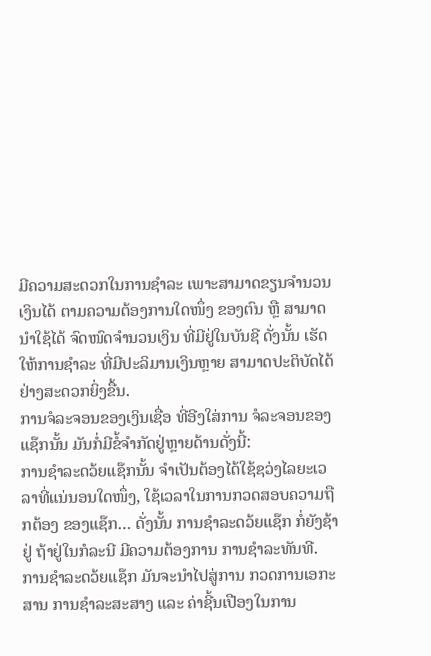ມີຄວາມສະດວກໃນການຊຳລະ ເພາະສາມາດຂຽນຈຳນວນເງິນໄດ້ ຕາມຄວາມຕ້ອງການໃດໜຶ່ງ ຂອງຕົນ ຫຼື ສາມາດນຳໃຊ້ໄດ້ ຈົດໜົດຈຳນວນເງິນ ທີ່ມີຢູ່ໃນບັນຊີ ດັ່ງນັ້ນ ເຮັດໃຫ້ການຊຳລະ ທີ່ມີປະລິມານເງິນຫຼາຍ ສາມາດປະຕິບັດໄດ້ຢ່າງສະດວກຍິ່ງຂື້ນ.
ການຈໍລະຈອນຂອງເງິນເຊື່ອ ທີ່ອີງໃສ່ການ ຈໍລະຈອນຂອງແຊ໊ກນັ້ນ ມັນກໍ່ມີຂ້ໍຈຳກັດຢູ່ຫຼາຍດ້ານດັ່ງນີ້:
ການຊຳລະດວ້ຍແຊ໊ກນັ້ນ ຈຳເປັນຕ້ອງໄດ້ໃຊ້ຊວ່ງໄລຍະເວລາທີ່ແນ່ນອນໃດໜຶ່ງ, ໃຊ້ເວລາໃນການກວດສອບຄວາມຖືກຕ້ອງ ຂອງແຊ໊ກ… ດັ່ງນັ້ນ ການຊຳລະດວ້ຍແຊ໊ກ ກໍ່ຍັງຊ້າຢູ່ ຖ້າຢູ່ໃນກໍລະນີ ມີຄວາມຕ້ອງການ ການຊຳລະທັນທີ.
ການຊຳລະດວ້ຍແຊ໊ກ ມັນຈະນຳໄປສູ່ການ ກວດການເອກະສານ ການຊຳລະສະສາງ ແລະ ຄ່າຊີ້ນເປືອງໃນການ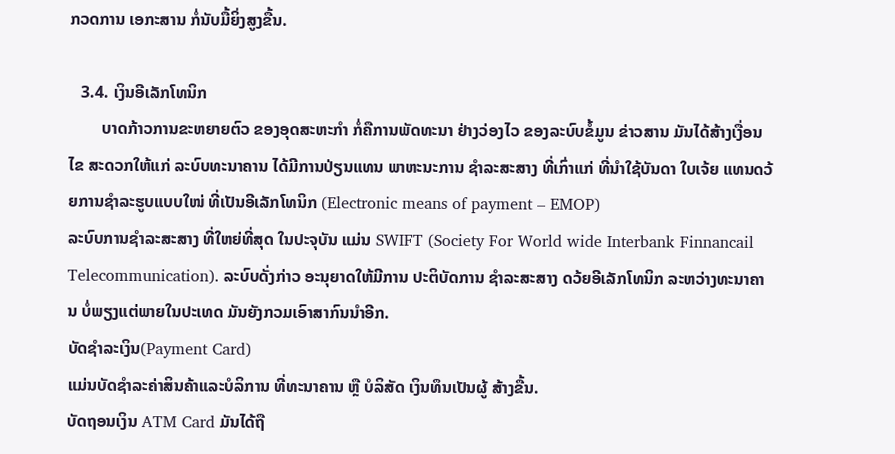ກວດການ ເອກະສານ ກໍ່ນັບມື້ຍິ່ງສູງຂື້ນ.

   3.4. ເງິນອີເລັກໂທນິກ
        ບາດກ້າວການຂະຫຍາຍຕົວ ຂອງອຸດສະຫະກຳ ກໍ່ຄືການພັດທະນາ ຢ່າງວ່ອງໄວ ຂອງລະບົບຂໍ້ມູນ ຂ່າວສານ ມັນໄດ້ສ້າງເງື່ອນໄຂ ສະດວກໃຫ້ແກ່ ລະບົບທະນາຄານ ໄດ້ມີການປ່ຽນແທນ ພາຫະນະການ ຊຳລະສະສາງ ທີ່ເກົ່າແກ່ ທີ່ນຳໃຊ້ບັນດາ ໃບເຈ້ຍ ແທນດວ້ຍການຊຳລະຮູບແບບໃໜ່ ທີ່ເປັນອີເລັກໂທນິກ (Electronic means of payment – EMOP)
ລະບົບການຊຳລະສະສາງ ທີ່ໃຫຍ່ທີ່ສຸດ ໃນປະຈຸບັນ ແມ່ນ SWIFT (Society For World wide Interbank Finnancail Telecommunication). ລະບົບດັ່ງກ່າວ ອະນຸຍາດໃຫ້ມີການ ປະຕິບັດການ ຊຳລະສະສາງ ດວ້ຍອີເລັກໂທນິກ ລະຫວ່າງທະນາຄານ ບໍ່ພຽງແຕ່ພາຍໃນປະເທດ ມັນຍັງກວມເອົາສາກົນນຳອີກ.
ບັດຊຳລະເງິນ(Payment Card)
ແມ່ນບັດຊຳລະຄ່າສິນຄ້າແລະບໍລິການ ທີ່ທະນາຄານ ຫຼື ບໍລິສັດ ເງິນທຶນເປັນຜູ້ ສ້າງຂື້ນ.
ບັດຖອນເງິນ ATM Card ມັນໄດ້ຖື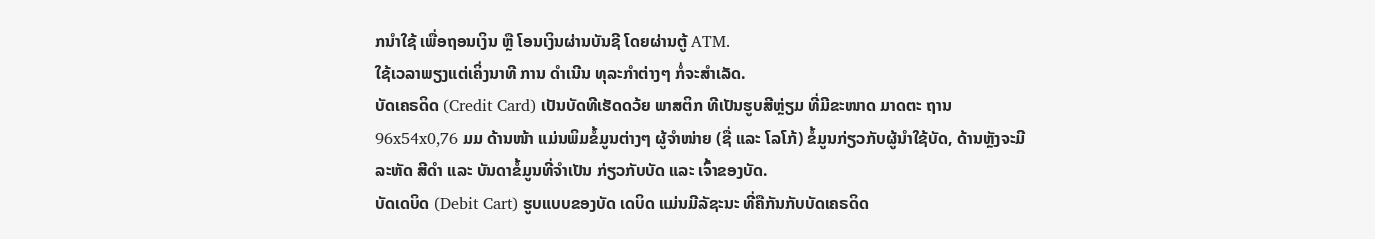ກນໍາໃຊ້ ເພື່ອຖອນເງິນ ຫຼື ໂອນເງິນຜ່ານບັນຊີ ໂດຍຜ່ານຕູ້ ATM.
ໃຊ້ເວລາພຽງແຕ່ເຄິ່ງນາທີ ການ ດຳເນີນ ທຸລະກຳຕ່າງໆ ກໍ່ຈະສຳເລັດ.
ບັດເຄຣດິດ (Credit Card) ເປັນບັດທີເຮັດດວ້ຍ ພາສຕິກ ທີເປັນຮູບສີຫຼ່ຽມ ທີ່ມີຂະໜາດ ມາດຕະ ຖານ 96x54x0,76 ມມ ດ້ານໜ້າ ແມ່ນພິມຂໍ້ມູນຕ່າງໆ ຜູ້ຈຳໜ່າຍ (ຊື່ ແລະ ໂລໂກ້) ຂໍ້ມູນກ່ຽວກັບຜູ້ນໍາໃຊ້ບັດ, ດ້ານຫຼັງຈະມີລະຫັດ ສີດຳ ແລະ ບັນດາຂໍ້ມູນທີ່ຈຳເປັນ ກ່ຽວກັບບັດ ແລະ ເຈົ້າຂອງບັດ.
ບັດເດບິດ (Debit Cart) ຮູບແບບຂອງບັດ ເດບິດ ແມ່ນມີລັຊະນະ ທີ່ຄືກັນກັບບັດເຄຣດິດ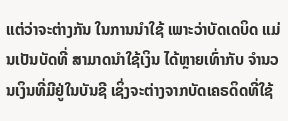ແຕ່ວ່າຈະຕ່າງກັນ ໃນການນຳໃຊ້ ເພາະວ່າບັດເດບິດ ແມ່ນເປັນບັດທີ່ ສາມາດນຳໃຊ້ເງິນ ໄດ້ຫຼາຍເທົ່າກັບ ຈຳນວນເງິນທີ່ມີຢູ່ໃນບັນຊີ ເຊິ່ງຈະຕ່າງຈາກບັດເຄຣດິດທີ່ໃຊ້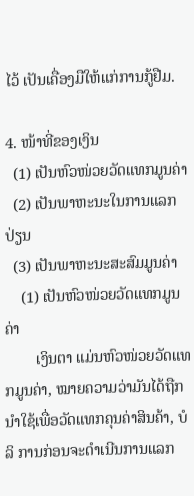ໄວ້ ເປັນເຄື່ອງມືໃຫ້ແກ່ການກູ້ຢືມ.

4. ໜ້າທີ່ຂອງເງິນ
  (1) ເປັນຫົວໜ່ວຍວັດແທກມູນຄ່າ
  (2) ເປັນພາຫະນະໃນການແລກປ່ຽນ
  (3) ເປັນພາຫະນະສະສົມມູນຄ່າ
    (1) ເປັນຫົວໜ່ວຍວັດແທກມູນຄ່າ
        ເງິນຕາ ແມ່ນຫົວໜ່ວຍວັດແທກມູນຄ່າ, ໝາຍຄວາມວ່າມັນໄດ້ຖືກນຳໃຊ້ເພື່ອວັດແທກຄຸນຄ່າສິນຄ້າ, ບໍລິ ການກ່ອນຈະດຳເນີນການແລກ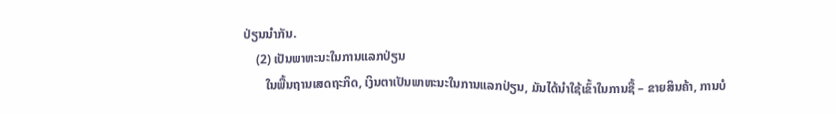ປ່ຽນນຳກັນ.
    (2) ເປັນພາຫະນະໃນການແລກປ່ຽນ
       ໃນພື້ນຖານເສດຖະກິດ, ເງິນຕາເປັນພາຫະນະໃນການແລກປ່ຽນ, ມັນໄດ້ນຳໃຊ້ເຂົ້າໃນການຊື້ – ຂາຍສິນຄ້າ, ການບໍ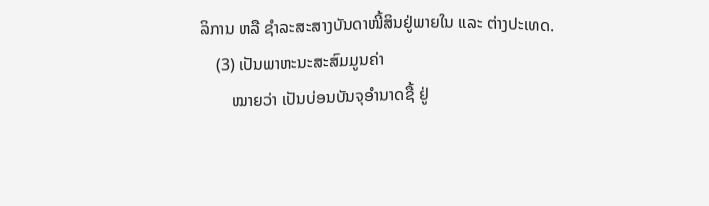ລິການ ຫລື ຊຳລະສະສາງບັນດາໜີ້ສິນຢູ່ພາຍໃນ ແລະ ຕ່າງປະເທດ.
    (3) ເປັນພາຫະນະສະສົມມູນຄ່າ
        ໝາຍວ່າ ເປັນບ່ອນບັນຈຸອຳນາດຊື້ ຢູ່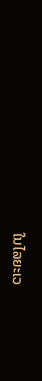ໃນໄລຍະເວ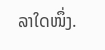ລາໃດໜຶ່ງ.